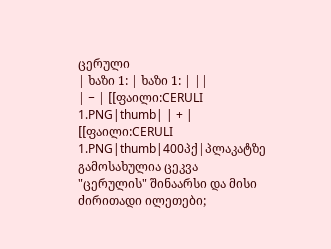ცერული
| ხაზი 1: | ხაზი 1: | ||
| − | [[ფაილი:CERULI 1.PNG|thumb| | + | [[ფაილი:CERULI 1.PNG|thumb|400პქ|პლაკატზე გამოსახულია ცეკვა "ცერულის" შინაარსი და მისი ძირითადი ილეთები;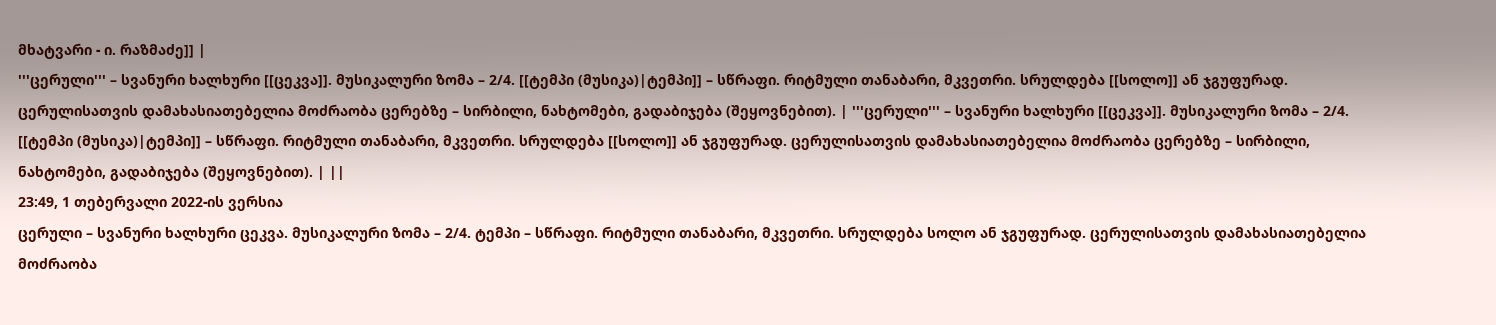მხატვარი - ი. რაზმაძე]] |
'''ცერული''' – სვანური ხალხური [[ცეკვა]]. მუსიკალური ზომა – 2/4. [[ტემპი (მუსიკა)|ტემპი]] – სწრაფი. რიტმული თანაბარი, მკვეთრი. სრულდება [[სოლო]] ან ჯგუფურად. ცერულისათვის დამახასიათებელია მოძრაობა ცერებზე – სირბილი, ნახტომები, გადაბიჯება (შეყოვნებით). | '''ცერული''' – სვანური ხალხური [[ცეკვა]]. მუსიკალური ზომა – 2/4. [[ტემპი (მუსიკა)|ტემპი]] – სწრაფი. რიტმული თანაბარი, მკვეთრი. სრულდება [[სოლო]] ან ჯგუფურად. ცერულისათვის დამახასიათებელია მოძრაობა ცერებზე – სირბილი, ნახტომები, გადაბიჯება (შეყოვნებით). | ||
23:49, 1 თებერვალი 2022-ის ვერსია
ცერული – სვანური ხალხური ცეკვა. მუსიკალური ზომა – 2/4. ტემპი – სწრაფი. რიტმული თანაბარი, მკვეთრი. სრულდება სოლო ან ჯგუფურად. ცერულისათვის დამახასიათებელია მოძრაობა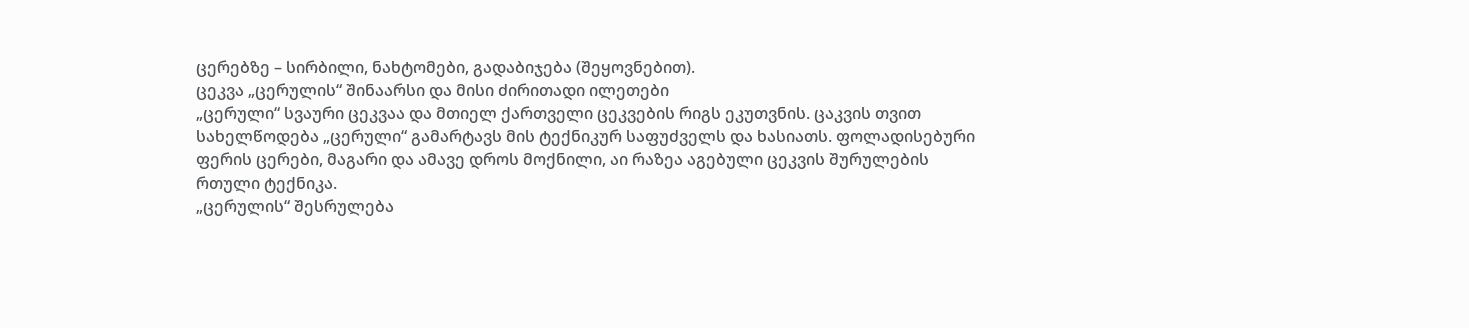ცერებზე – სირბილი, ნახტომები, გადაბიჯება (შეყოვნებით).
ცეკვა „ცერულის“ შინაარსი და მისი ძირითადი ილეთები
„ცერული“ სვაური ცეკვაა და მთიელ ქართველი ცეკვების რიგს ეკუთვნის. ცაკვის თვით სახელწოდება „ცერული“ გამარტავს მის ტექნიკურ საფუძველს და ხასიათს. ფოლადისებური ფერის ცერები, მაგარი და ამავე დროს მოქნილი, აი რაზეა აგებული ცეკვის შურულების რთული ტექნიკა.
„ცერულის“ შესრულება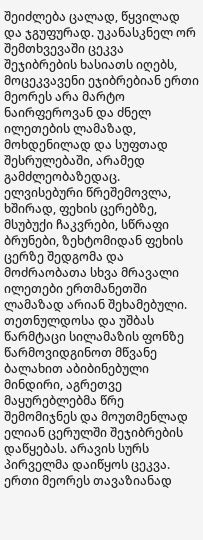შეიძლება ცალად, წყვილად და ჯგუფურად. უკანასკნელ ორ შემთხვევაში ცეკვა შეჯიბრების ხასიათს იღებს, მოცეკვავენი ეჯიბრებიან ერთი მეორეს არა მარტო ნაირფეროვან და ძნელ ილეთების ლამაზად, მოხდენილად და სუფთად შესრულებაში, არამედ გამძლეობაზედაც. ელვისებური წრეშემოვლა, ხშირად, ფეხის ცერებზე, მსუბუქი ჩაკვრები, სწრაფი ბრუნები, ზეხტომიდან ფეხის ცერზე შედგომა და მოძრაობათა სხვა მრავალი ილეთები ერთმანეთში ლამაზად არიან შეხამებული.
თეთნულდოსა და უშბას წარმტაცი სილამაზის ფონზე წარმოვიდგინოთ მწვანე ბალახით აბიბინებული მინდირი, აგრეთვე მაყურებლებმა წრე შემომიჯნეს და მოუთმენლად ელიან ცერულში შეჯიბრების დაწყებას. არავის სურს პირველმა დაიწყოს ცეკვა. ერთი მეორეს თავაზიანად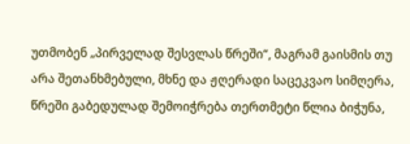უთმობენ „პირველად შესვლას წრეში“, მაგრამ გაისმის თუ არა შეთანხმებული, მხნე და ჟღერადი საცეკვაო სიმღერა, წრეში გაბედულად შემოიჭრება თერთმეტი წლია ბიჭუნა,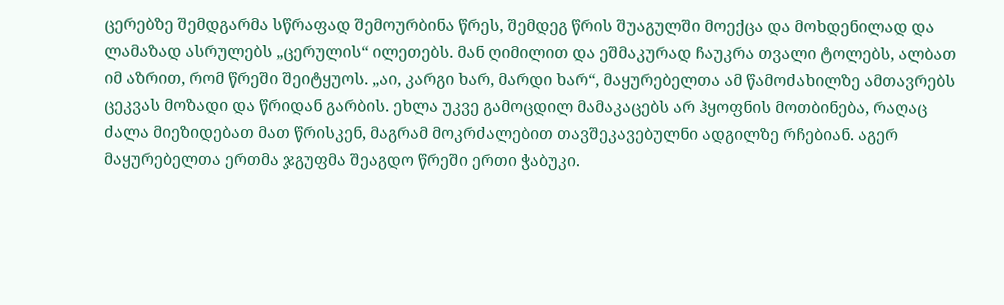ცერებზე შემდგარმა სწრაფად შემოურბინა წრეს, შემდეგ წრის შუაგულში მოექცა და მოხდენილად და ლამაზად ასრულებს „ცერულის“ ილეთებს. მან ღიმილით და ეშმაკურად ჩაუკრა თვალი ტოლებს, ალბათ იმ აზრით, რომ წრეში შეიტყუოს. „აი, კარგი ხარ, მარდი ხარ“, მაყურებელთა ამ წამოძახილზე ამთავრებს ცეკვას მოზადი და წრიდან გარბის. ეხლა უკვე გამოცდილ მამაკაცებს არ ჰყოფნის მოთბინება, რაღაც ძალა მიეზიდებათ მათ წრისკენ, მაგრამ მოკრძალებით თავშეკავებულნი ადგილზე რჩებიან. აგერ მაყურებელთა ერთმა ჯგუფმა შეაგდო წრეში ერთი ჭაბუკი.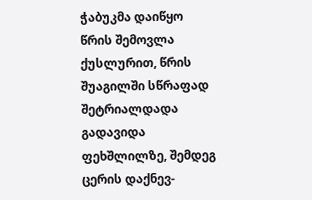ჭაბუკმა დაიწყო წრის შემოვლა ქუსლურით, წრის შუაგილში სწრაფად შეტრიალდადა გადავიდა ფეხშლილზე, შემდეგ ცერის დაქნევ-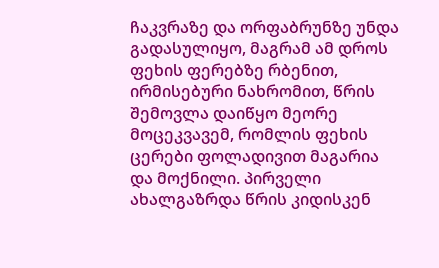ჩაკვრაზე და ორფაბრუნზე უნდა გადასულიყო, მაგრამ ამ დროს ფეხის ფერებზე რბენით, ირმისებური ნახრომით, წრის შემოვლა დაიწყო მეორე მოცეკვავემ, რომლის ფეხის ცერები ფოლადივით მაგარია და მოქნილი. პირველი ახალგაზრდა წრის კიდისკენ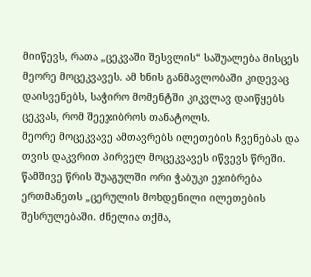მიიწევს, რათა „ცეკვაში შესვლის“ საშუალება მისცეს მეორე მოცეკვავეს. ამ ხნის განმავლობაში კიდევაც დაისვენებს, საჭირო მომენტში კიკვლავ დაიწყებს ცეკვას, რომ შეეჯიბროს თანატოლს.
მეორე მოცეკვავე ამთავრებს ილეთების ჩვენებას და თვის დაკვრით პირველ მოცეკვავეს იწვევს წრეში. წამშივე წრის შუაგულში ორი ჭაბუკი ეჯიბრება ერთმანეთს „ცერულის მოხდენილი ილეთების შესრულებაში. ძნელია თქმა,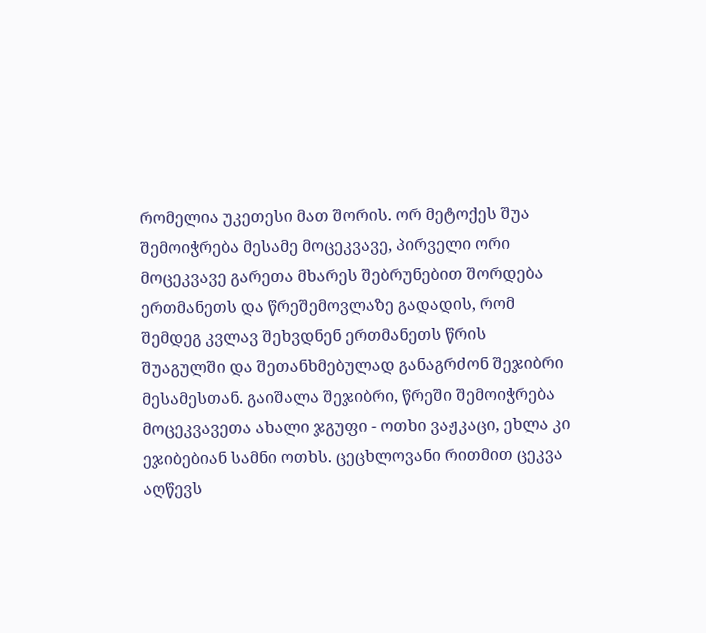რომელია უკეთესი მათ შორის. ორ მეტოქეს შუა შემოიჭრება მესამე მოცეკვავე, პირველი ორი მოცეკვავე გარეთა მხარეს შებრუნებით შორდება ერთმანეთს და წრეშემოვლაზე გადადის, რომ შემდეგ კვლავ შეხვდნენ ერთმანეთს წრის შუაგულში და შეთანხმებულად განაგრძონ შეჯიბრი მესამესთან. გაიშალა შეჯიბრი, წრეში შემოიჭრება მოცეკვავეთა ახალი ჯგუფი - ოთხი ვაჟკაცი, ეხლა კი ეჯიბებიან სამნი ოთხს. ცეცხლოვანი რითმით ცეკვა აღწევს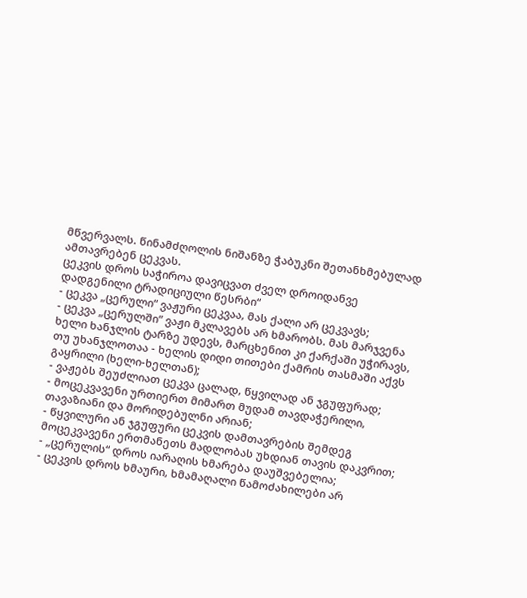მწვერვალს. წინამძღოლის ნიშანზე ჭაბუკნი შეთანხმებულად ამთავრებენ ცეკვას.
ცეკვის დროს საჭიროა დავიცვათ ძველ დროიდანვე დადგენილი ტრადიციული წესრბი“
- ცეკვა „ცერული“ ვაჟური ცეკვაა, მას ქალი არ ცეკვავს;
- ცეკვა „ცერულში“ ვაჟი მკლავებს არ ხმარობს. მას მარჯვენა ხელი ხანჯლის ტარზე უდევს, მარცხენით კი ქარქაში უჭირავს, თუ უხანჯლოთაა - ხელის დიდი თითები ქამრის თასმაში აქვს გაყრილი (ხელი-ხელთან);
- ვაჟებს შეუძლიათ ცეკვა ცალად, წყვილად ან ჯგუფურად;
- მოცეკვავენი ურთიერთ მიმართ მუდამ თავდაჭერილი, თავაზიანი და მორიდებულნი არიან;
- წყვილური ან ჯგუფური ცეკვის დამთავრების შემდეგ მოცეკვავენი ერთმანეთს მადლობას უხდიან თავის დაკვრით;
- „ცერულის“ დროს იარაღის ხმარება დაუშვებელია;
- ცეკვის დროს ხმაური, ხმამაღალი წამოძახილები არ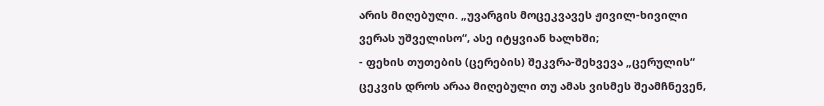არის მიღებული. „უვარგის მოცეკვავეს ჟივილ-ხივილი ვერას უშველისო“, ასე იტყვიან ხალხში;
- ფეხის თუთების (ცერების) შეკვრა-შეხვევა „ცერულის“ ცეკვის დროს არაა მიღებული თუ ამას ვისმეს შეამჩნევენ,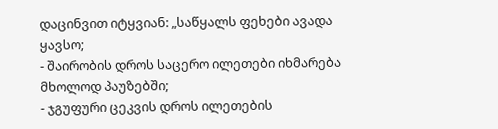დაცინვით იტყვიან: „საწყალს ფეხები ავადა ყავსო;
- შაირობის დროს საცერო ილეთები იხმარება მხოლოდ პაუზებში;
- ჯგუფური ცეკვის დროს ილეთების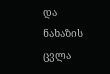და ნახაზის ცვლა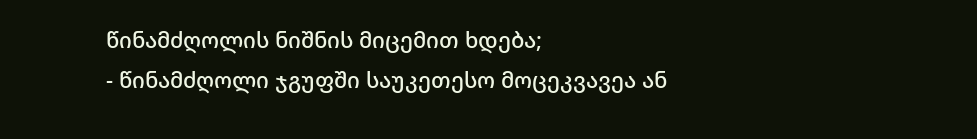წინამძღოლის ნიშნის მიცემით ხდება;
- წინამძღოლი ჯგუფში საუკეთესო მოცეკვავეა ან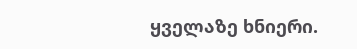ყველაზე ხნიერი.